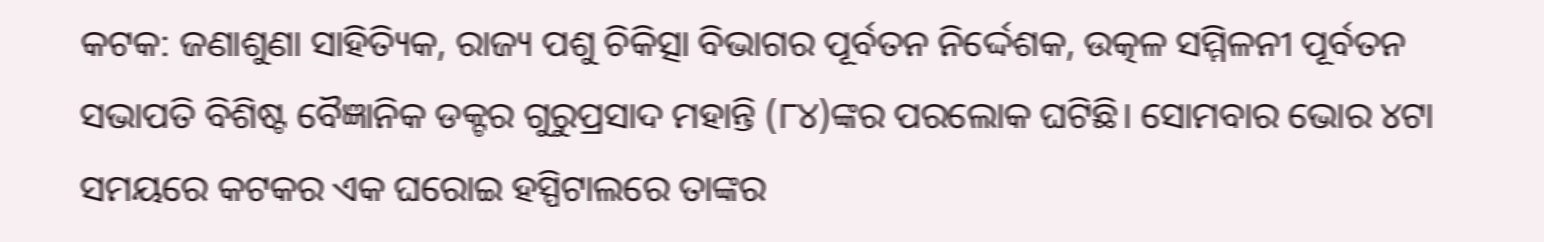କଟକ: ଜଣାଶୁଣା ସାହିତ୍ୟିକ, ରାଜ୍ୟ ପଶୁ ଚିକିତ୍ସା ବିଭାଗର ପୂର୍ବତନ ନିର୍ଦ୍ଦେଶକ, ଉତ୍କଳ ସମ୍ମିଳନୀ ପୂର୍ବତନ ସଭାପତି ବିଶିଷ୍ଟ ବୈଜ୍ଞାନିକ ଡକ୍ଟର ଗୁରୁପ୍ରସାଦ ମହାନ୍ତି (୮୪)ଙ୍କର ପରଲୋକ ଘଟିଛି। ସୋମବାର ଭୋର ୪ଟା ସମୟରେ କଟକର ଏକ ଘରୋଇ ହସ୍ପିଟାଲରେ ତାଙ୍କର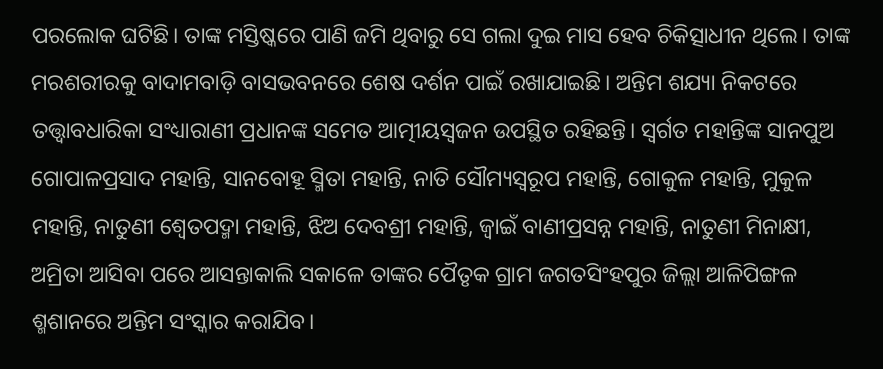ପ‌ରଲୋକ ଘଟିଛି। ତାଙ୍କ ମସ୍ତିଷ୍କରେ ପାଣି ଜମି ଥିବାରୁ ସେ ଗଲା ଦୁଇ ମାସ ହେବ ଚିକିତ୍ସାଧୀନ ଥିଲେ। ତାଙ୍କ ମରଶରୀରକୁ ବାଦାମବାଡ଼ି ବାସଭବନରେ ଶେଷ ଦର୍ଶନ ପାଇଁ ରଖାଯାଇଛି। ଅନ୍ତିମ ଶଯ୍ୟା ନିକଟରେ ତତ୍ତ୍ବାବଧାରିକା ସଂଧ୍ୟାରାଣୀ ପ୍ରଧାନଙ୍କ ସମେତ ଆତ୍ମୀୟସ୍ବଜନ ଉପସ୍ଥିତ ରହିଛନ୍ତି। ସ୍ବର୍ଗତ ମହାନ୍ତିଙ୍କ ସାନପୁଅ ଗୋପାଳପ୍ରସାଦ ମହାନ୍ତି, ସାନବୋହୂ ସ୍ମିତା ମହାନ୍ତି, ନାତି‌ ସୌମ୍ୟସ୍ବରୂପ ମହାନ୍ତି, ଗୋକୁଳ ମହାନ୍ତି, ମୁକୁଳ ମହାନ୍ତି, ନାତୁଣୀ ଶ୍ବେତପଦ୍ମା ମହାନ୍ତି, ଝିଅ ଦେବଶ୍ରୀ ମହାନ୍ତି, ଜ୍ବାଇଁ ବାଣୀପ୍ରସନ୍ନ ମହାନ୍ତି, ନାତୁଣୀ ମିନାକ୍ଷୀ, ଅମ୍ରିତା ଆସିବା ପରେ ଆସନ୍ତାକାଲି ସକାଳେ ତାଙ୍କର ପୈତୃକ ଗ୍ରାମ ଜଗତସିଂହପୁର ଜିଲ୍ଲା ଆଳିପିଙ୍ଗଳ ଶ୍ମଶାନରେ ଅନ୍ତିମ ସଂସ୍କାର କରାଯିବ।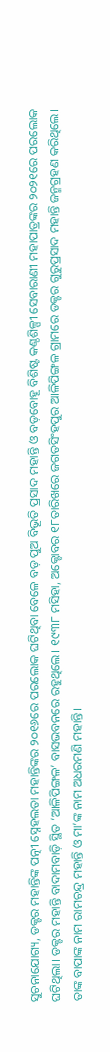ସୁଚନାଯୋଗ୍ୟ, ଡକ୍ଟର ମହାନ୍ତିଙ୍କ ପତ୍ନୀ ସ୍ନେହଲତା ମହାନ୍ତିଙ୍କର ୨୦୧୬ରେ ପରଲୋକ ଘଟିଥିବା ବେଳେ ବଡ଼ ପୁଅ ବିଭୂତି ପ୍ରସାଦ ମହାନ୍ତି ଓ ବଡ଼ବୋହୂ ବିଶିଷ୍ଟ କଣ୍ଠଶିଳ୍ପୀ ସେବାରାଣୀ ମହାପାତ୍ରଙ୍କର ୨୦୨୧ରେ ପରଲୋକ ଘଟିଥିଲା। ଡକ୍ଟର ମହାନ୍ତି ବାଦାମବାଡ଼ି ସ୍ଥିତ ‘ଆଳିପିଙ୍ଗଳ’ ବାସଭବନରେ ରହୁଥିଲେ। ୧୯୩୮ ମସିହା, ଅକ୍ଟୋବର ୧୮ତାରିଖରେ ଜଗତସିଂହପୁର ଆଳିପିଙ୍ଗଳ ଗ୍ରାମରେ ଡକ୍ଟର ଗୁରୁପ୍ରସାଦ ମହାନ୍ତି ଜନ୍ମଗ୍ରହଣ କରିଥିଲେ। ତାଙ୍କ ବାପାଙ୍କ ନାମ ରାମଚନ୍ଦ୍ର ମହାନ୍ତି ଓ ମା’ଙ୍କ ନାମ ଅଧରମଣି ମହାନ୍ତି।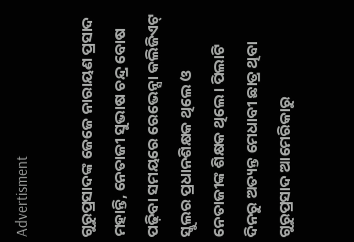Advertisment

ଗୁରୁପ୍ରସାଦଙ୍କ ଜେଜେ ନାରାୟଣ ପ୍ରସାଦ ମହାନ୍ତି, ନେତାଜୀ ସୁଭାଷ ଚନ୍ଦ୍ର ବୋଷ ପଢ଼ିବା ସମୟରେ ରେଭେନ୍ସା କଲିଜିଏଟ୍ ସ୍କୁଲର ପ୍ରଧାନଶିକ୍ଷକ ଥିଲେ ଓ ନେତାଜୀଙ୍କ ଶିକ୍ଷକ ଥିଲେ। ପିଲାଟି ଦିନରୁ ଅତ୍ୟନ୍ତ ମେଧାବୀ ଛାତ୍ର ଥିବା ଗୁରୁପ୍ରସାଦ ଆମେରିକାରୁ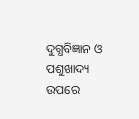ଦୁଗ୍ଧବିଜ୍ଞାନ ଓ ପଶୁଖାଦ୍ୟ ଉପରେ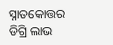ସ୍ନାତକୋତ୍ତର ଡିଗ୍ରି ଲାଭ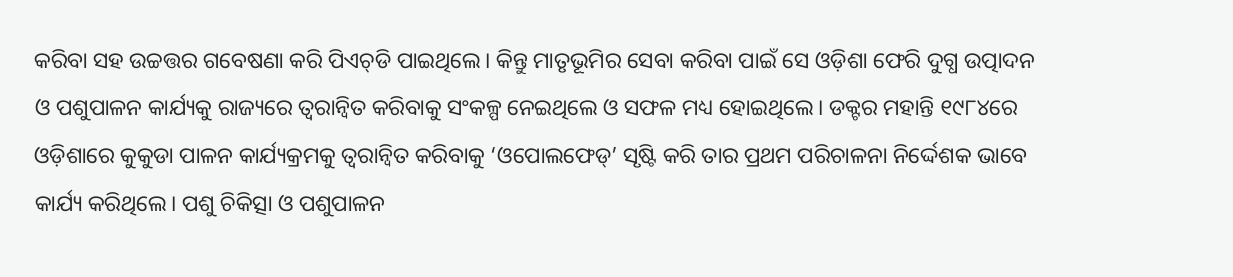କରିବା ସହ ଉଚ୍ଚତ୍ତର ଗବେଷଣା କରି ପିଏଚ୍‌ଡି ପାଇଥିଲେ। କିନ୍ତୁ ମାତୃଭୂମିର ସେବା କରିବା ପାଇଁ ସେ ଓଡ଼ିଶା ଫେରି ଦୁଗ୍ଧ ଉତ୍ପାଦନ ଓ ପଶୁପାଳନ କାର୍ଯ୍ୟକୁ ରାଜ୍ୟରେ ତ୍ବରାନ୍ବିତ କରିବାକୁ ସଂକଳ୍ପ ନେଇଥିଲେ ଓ ସଫଳ ମଧ୍ୟ ହୋଇଥିଲେ। ଡକ୍ଟର ମହାନ୍ତି ୧୯୮୪ରେ ଓଡ଼ିଶାରେ କୁକୁଡା ପାଳନ କାର୍ଯ୍ୟକ୍ରମକୁ ତ୍ବରାନ୍ବିତ କରିବାକୁ ‘ଓପୋଲଫେଡ୍’ ସୃଷ୍ଟି କରି ତାର ପ୍ରଥମ ପରିଚାଳନା ନିର୍ଦ୍ଦେଶକ ଭାବେ କାର୍ଯ୍ୟ କରିଥିଲେ। ପଶୁ ଚିକିତ୍ସା ଓ ପଶୁପାଳନ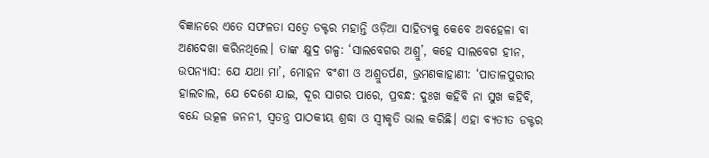ବିଜ୍ଞାନରେ ଏତେ ସଫଳତା ସତ୍ବେ ଡକ୍ଟର ମହାନ୍ତି ଓଡ଼ିଆ ସାହିତ୍ୟକୁ କେବେ ଅବହେଳା ବା ଅଣଦେଖା କରିନଥିଲେ। ତାଙ୍କ କ୍ଷୁଦ୍ର ଗଳ୍ପ: ‘ସାଲବେଗର ଅଶ୍ରୁ’, କହେ ସାଲବେଗ ହୀନ, ଉପନ୍ୟାସ: ଯେ ଯଥା ମା’, ମ‌ୋହନ ବଂଶୀ ଓ ଅଶ୍ରୁତର୍ପଣ, ଭ୍ରମଣକାହାଣୀ: ‘ପାତାଳପୁରୀର ହାଲଚାଲ, ଯେ ଦେଶେ ଯାଇ, ଦୂର ସାଗର ପାରେ, ପ୍ରବନ୍ଧ: ଦୁଃଖ କହିବି ନା ସୁଖ କହିବି, ବନ୍ଦେ ଉତ୍କଳ ଜନନୀ, ସ୍ବତନ୍ତ୍ର ପାଠକୀୟ ଶ୍ରଦ୍ଧା ଓ ସ୍ବୀକୃତି ଭାଲ କରିଛି। ଏହା ବ୍ୟତୀତ ଡକ୍ଟର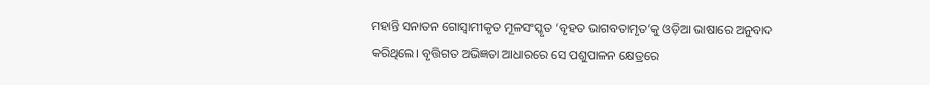ମହାନ୍ତି ସନାତନ ଗୋସ୍ବାମୀକୃତ ମୂଳସଂସ୍କୃତ ‘ବୃହତ ଭାଗବତାମୃତ’କୁ ଓଡ଼ିଆ ଭାଷାରେ ଅନୁବାଦ କରିଥିଲେ। ବୃତ୍ତିଗତ ଅଭିଜ୍ଞତା ଆଧାରରେ ସେ ପଶୁପାଳନ କ୍ଷେତ୍ରରେ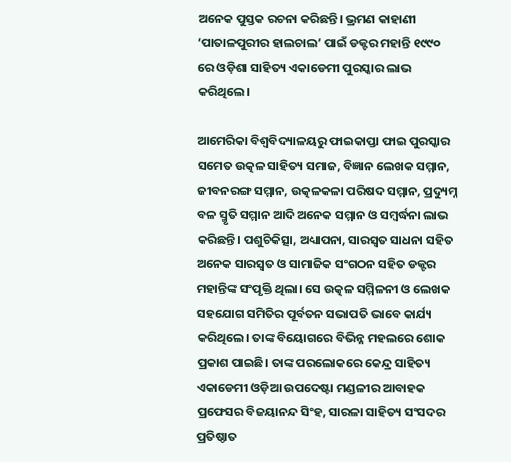ଅନେକ ପୁସ୍ତକ ରଚନା କରିଛନ୍ତି। ଭ୍ରମଣ କାହାଣୀ ‘ପାତାଳପୁରୀର ହାଲଚାଲ’ ପାଇଁ ଡକ୍ଟର ମହାନ୍ତି ୧୯୯୦ ରେ ଓଡ଼ିଶା ସାହିତ୍ୟ ଏକାଡେମୀ ପୁରସ୍କାର ଲାଭ କରିଥିଲେ।

ଆମେରିକା ବିଶ୍ବବିଦ୍ୟାଳୟରୁ ଫାଇକାପ୍ତା ଫାଇ ପୁରସ୍କାର ସମେତ ଉତ୍କଳ ସାହିତ୍ୟ ସମାଜ, ବିଜ୍ଞାନ ଲେଖକ ସମ୍ମାନ, ଜୀବନରଙ୍ଗ ସମ୍ମାନ, ଉତ୍କଳକଳା ପରିଷଦ ସମ୍ମାନ, ପ୍ରଦ୍ୟୁମ୍ନ ବଳ ସ୍ମୃତି ସମ୍ମାନ ଆଦି ଅନେକ ସମ୍ମାନ ଓ ସମ୍ବର୍ଦ୍ଧନା ଲାଭ କରିଛନ୍ତି। ପଶୁଚିକିତ୍ସା, ଅଧ୍ୟାପନା, ସାରସ୍ବତ ସାଧନା ସହିତ ଅନେକ ସାରସ୍ବତ ଓ ସାମାଜିକ ସଂଗଠନ ସହିତ ଡକ୍ଟର ମହାନ୍ତିଙ୍କ ସଂପୃକ୍ତି ଥିଲା। ସେ ଉତ୍କଳ ସମ୍ମିଳନୀ ଓ ଲେଖକ ସହଯୋଗ ସମିତିର ପୂର୍ବତନ ସଭାପତି ଭାବେ କାର୍ଯ୍ୟ କରିଥିଲେ। ତାଙ୍କ ବିୟୋଗରେ ବିଭିନ୍ନ ମହଲରେ ଶୋକ ପ୍ରକାଶ ପାଇଛି। ତାଙ୍କ ପରଲୋକରେ କେନ୍ଦ୍ର ସାହିତ୍ୟ ଏକାଡେମୀ ଓଡ଼ିଆ ଉପଦେଷ୍ଟା ମଣ୍ଡଳୀର ଆବାହକ ପ୍ରଫେସର ବିଜୟାନନ୍ଦ ସିଂହ, ସାରଳା ସାହିତ୍ୟ ସଂସଦର ପ୍ରତି‌ଷ୍ଠାତ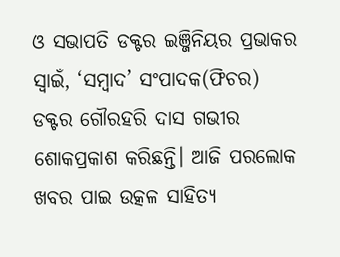ଓ ସଭାପତି ଡକ୍ଟର ଇଞ୍ଜିନିୟର ପ୍ରଭାକର ସ୍ବାଇଁ, ‘ସମ୍ବାଦ’ ସଂପାଦକ(ଫିଚର) ଡକ୍ଟର ଗୌରହରି ଦାସ ଗଭୀର ଶୋକପ୍ରକାଶ କରିଛନ୍ତି। ଆଜି ପରଲୋକ ଖବର ପାଇ ଉତ୍କଳ ସାହିତ୍ୟ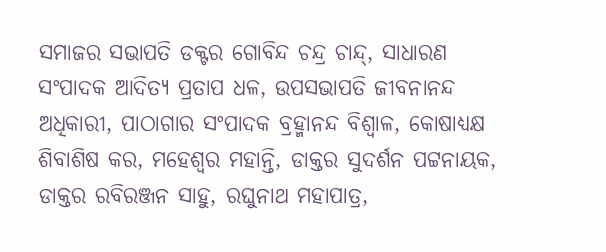ସମାଜର ସଭାପତି ‌ଡକ୍ଟର ଗୋବିନ୍ଦ ଚନ୍ଦ୍ର ଚାନ୍ଦ୍‌, ସାଧାରଣ ସଂପାଦକ ଆଦିତ୍ୟ ପ୍ରତାପ ଧଳ, ଉପସଭାପତି ଜୀବନାନନ୍ଦ ଅଧିକାରୀ, ପାଠାଗାର ସଂପାଦକ ବ୍ରହ୍ମାନନ୍ଦ ବିଶ୍ବାଳ, କୋଷାଧ୍ୟକ୍ଷ ଶିବାଶିଷ କର, ମହେଶ୍ବର ମହାନ୍ତି, ଡାକ୍ତର ସୁଦର୍ଶନ ପଟ୍ଟନାୟକ, ଡାକ୍ତର ରବିରଞ୍ଜନ ସାହୁ, ରଘୁନାଥ ମହାପାତ୍ର,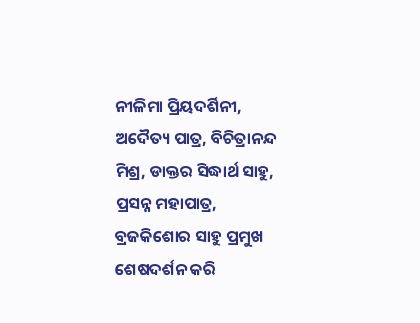ନୀଳିମା ପ୍ରିୟଦର୍ଶିନୀ, ଅଦୈତ୍ୟ ପାତ୍ର, ବିଚିତ୍ରାନନ୍ଦ ମିଶ୍ର, ଡାକ୍ତର ସିଦ୍ଧାର୍ଥ ସାହୁ, ପ୍ରସନ୍ନ ମହାପାତ୍ର, ବ୍ରଜକିଶୋର ସାହୁ ପ୍ରମୁଖ ଶେଷଦର୍ଶନ କରି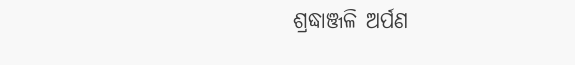ଶ୍ରଦ୍ଧାଞ୍ଜଳି ଅର୍ପଣ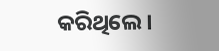କରିଥିଲେ।